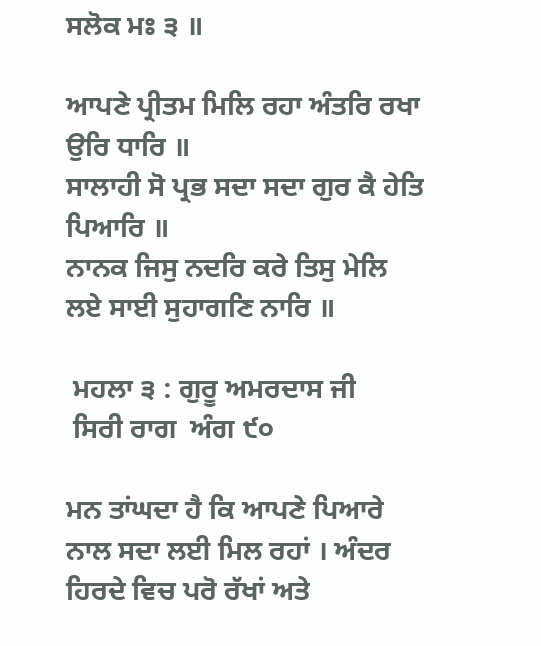ਸਲੋਕ ਮਃ ੩ ॥

ਆਪਣੇ ਪ੍ਰੀਤਮ ਮਿਲਿ ਰਹਾ ਅੰਤਰਿ ਰਖਾ ਉਰਿ ਧਾਰਿ ॥
ਸਾਲਾਹੀ ਸੋ ਪ੍ਰਭ ਸਦਾ ਸਦਾ ਗੁਰ ਕੈ ਹੇਤਿ ਪਿਆਰਿ ॥
ਨਾਨਕ ਜਿਸੁ ਨਦਰਿ ਕਰੇ ਤਿਸੁ ਮੇਲਿ ਲਏ ਸਾਈ ਸੁਹਾਗਣਿ ਨਾਰਿ ॥

 ਮਹਲਾ ੩ : ਗੁਰੂ ਅਮਰਦਾਸ ਜੀ
 ਸਿਰੀ ਰਾਗ  ਅੰਗ ੯੦

ਮਨ ਤਾਂਘਦਾ ਹੈ ਕਿ ਆਪਣੇ ਪਿਆਰੇ ਨਾਲ ਸਦਾ ਲਈ ਮਿਲ ਰਹਾਂ । ਅੰਦਰ ਹਿਰਦੇ ਵਿਚ ਪਰੋ ਰੱਖਾਂ ਅਤੇ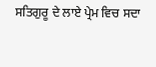ਸਤਿਗੁਰੂ ਦੇ ਲਾਏ ਪ੍ਰੇਮ ਵਿਚ ਸਦਾ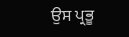ਉਸ ਪ੍ਰਭੂ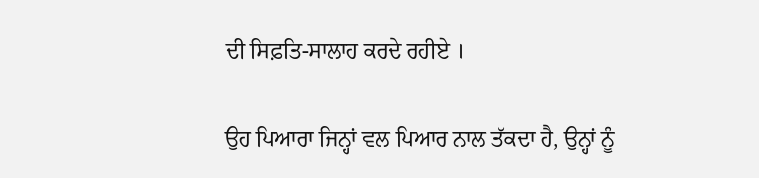ਦੀ ਸਿਫ਼ਤਿ-ਸਾਲਾਹ ਕਰਦੇ ਰਹੀਏ ।

ਉਹ ਪਿਆਰਾ ਜਿਨ੍ਹਾਂ ਵਲ ਪਿਆਰ ਨਾਲ ਤੱਕਦਾ ਹੈ, ਉਨ੍ਹਾਂ ਨੂੰ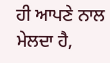ਹੀ ਆਪਣੇ ਨਾਲ ਮੇਲਦਾ ਹੈ,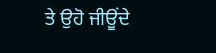ਤੇ ਉਹੋ ਜੀਊਂਦੇ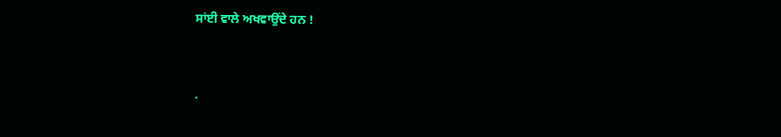ਸਾਂਈ ਵਾਲੇ ਅਖਵਾਉਂਦੇ ਹਨ !


.